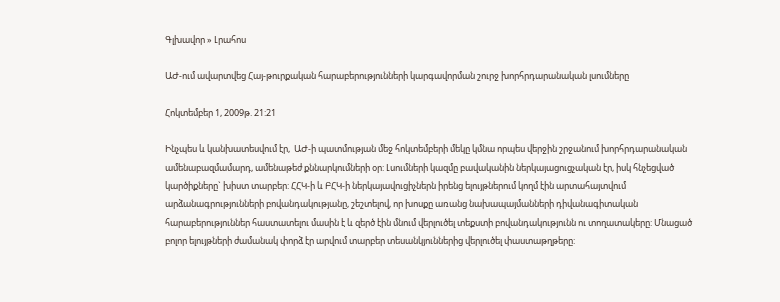Գլխավոր » Լրահոս

ԱԺ-ում ավարտվեց Հայ-թուրքական հարաբերությունների կարգավորման շուրջ խորհրդարանական լսումները

Հոկտեմբեր 1, 2009թ. 21:21

Ինչպես և կանխատեսվում էր,  ԱԺ-ի պատմության մեջ հոկտեմբերի մեկը կմնա որպես վերջին շրջանում խորհրդարանական ամենաբազմամարդ, ամենաթեժ քննարկումների օր: Լսումների կազմը բավականին ներկայացուցչական էր, իսկ հնչեցված կարծիքները` խիստ տարբեր: ՀՀԿ-ի և ԲՀԿ-ի ներկայավուցիչներն իրենց ելույթներում կողմ էին արտահայտվում արձանագրությունների բովանդակությանը, շեշտելով, որ խոսքը առանց նախապայմանների դիվանագիտական հարաբերություններ հաստատելու մասին է և զերծ էին մնում վերլուծել տեքստի բովանդակությունն ու տողատակերը: Մնացած բոլոր ելույթների ժամանակ փորձ էր արվում տարբեր տեսանկյուններից վերլուծել փաստաթղթերը: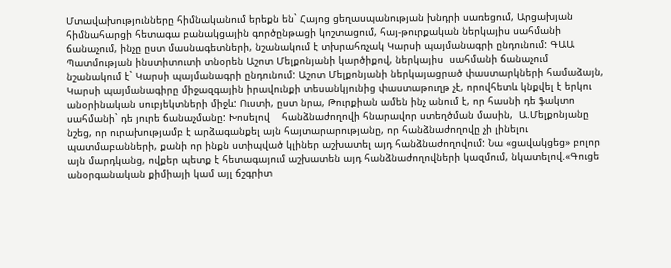Մտավախությունները հիմնականում երեքն են` Հայոց ցեղասպանության խնդրի սառեցում, Արցախյան հիմնահարցի հետագա բանակցային գործընթացի կոշտացում, հայ-թուրքական ներկայիս սահմանի ճանաչում, ինչը ըստ մասնագետների, նշանակում է տխրահռչակ Կարսի պայմանագրի ընդունում: ԳԱԱ Պատմության ինստիտուտի տնօրեն Աշոտ Մելքոնյանի կարծիքով, ներկայիս  սահմանի ճանաչում նշանակում է` Կարսի պայմանագրի ընդունում: Աշոտ Մելքոնյանի ներկայացրած փաստարկների համաձայն, Կարսի պայմանագիրը միջազգային իրավունքի տեսանկյունից փաստաթուղթ չէ, որովհետև կնքվել է երկու անօրինական սուբյեկտների միջև: Ուստի, ըստ նրա, Թուրքիան ամեն ինչ անում է, որ հասնի դե ֆակտո սահմանի` դե յուրե ճանաչմանը: Խոսելով    հանձնաժողովի հնարավոր ստեղծման մասին,  Ա.Մելքոնյանը նշեց, որ ուրախությամբ է արձագանքել այն հայտարարությանը, որ հանձնաժողովը չի լինելու պատմաբանների, քանի որ ինքն ստիպված կլիներ աշխատել այդ հանձնաժողովում: Նա «ցավակցեց» բոլոր այն մարդկանց, ովքեր պետք է հետագայում աշխատեն այդ հանձնաժողովների կազմում, նկատելով.«Գուցե անօրգանական քիմիայի կամ այլ ճշգրիտ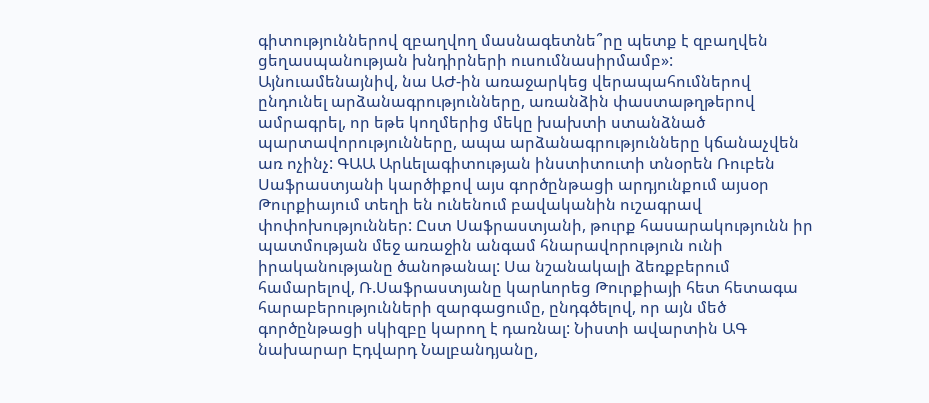գիտություններով զբաղվող մասնագետնե՞րը պետք է զբաղվեն ցեղասպանության խնդիրների ուսումնասիրմամբ»: Այնուամենայնիվ, նա ԱԺ-ին առաջարկեց վերապահումներով ընդունել արձանագրությունները, առանձին փաստաթղթերով ամրագրել, որ եթե կողմերից մեկը խախտի ստանձնած պարտավորությունները, ապա արձանագրությունները կճանաչվեն առ ոչինչ: ԳԱԱ Արևելագիտության ինստիտուտի տնօրեն Ռուբեն Սաֆրաստյանի կարծիքով այս գործընթացի արդյունքում այսօր Թուրքիայում տեղի են ունենում բավականին ուշագրավ փոփոխություններ: Ըստ Սաֆրաստյանի, թուրք հասարակությունն իր պատմության մեջ առաջին անգամ հնարավորություն ունի իրականությանը ծանոթանալ: Սա նշանակալի ձեռքբերում համարելով, Ռ.Սաֆրաստյանը կարևորեց Թուրքիայի հետ հետագա  հարաբերությունների զարգացումը, ընդգծելով, որ այն մեծ գործընթացի սկիզբը կարող է դառնալ: Նիստի ավարտին ԱԳ նախարար Էդվարդ Նալբանդյանը,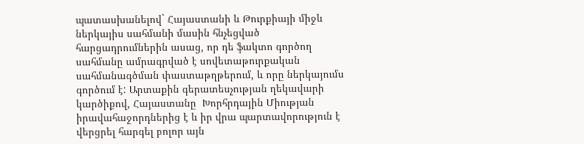պատասխանելով` Հայաստանի և Թուրքիայի միջև ներկայիս սահմանի մասին հնչեցված հարցադրումներին ասաց, որ դե ֆակտո գործող սահմանը ամրագրված է սովետաթուրքական սահմանագծման փաստաթղթերում, և որը ներկայումս գործում է: Արտաքին գերատեսչության ղեկավարի կարծիքով, Հայաստանը  Խորհրդային Միության իրավահաջորդներից է և իր վրա պարտավորություն է վերցրել հարգել բոլոր այն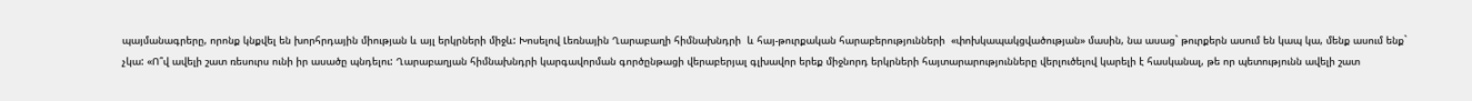պայմանագրերը, որոնք կնքվել են խորհրդային միության և այլ երկրների միջև: Խոսելով Լեռնային Ղարաբաղի հիմնախնդրի  և հայ-թուրքական հարաբերությունների  «փոխկապակցվածության» մասին, նա ասաց` թուրքերն ասում են կապ կա, մենք ասում ենք` չկա: «Ո՞վ ավելի շատ ռեսուրս ունի իր ասածը պնդելու: Ղարաբաղյան հիմնախնդրի կարգավորման գործընթացի վերաբերյալ գլխավոր երեք միջնորդ երկրների հայտարարությունները վերլուծելով կարելի է հասկանալ, թե որ պետությունն ավելի շատ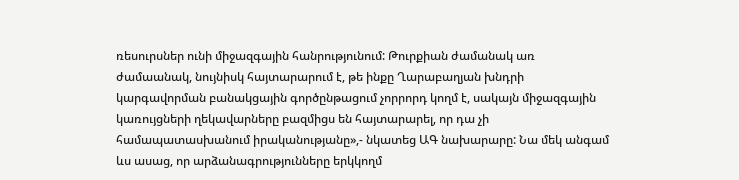ռեսուրսներ ունի միջազգային հանրությունում: Թուրքիան ժամանակ առ ժամաանակ, նույնիսկ հայտարարում է, թե ինքը Ղարաբաղյան խնդրի կարգավորման բանակցային գործընթացում չորրորդ կողմ է, սակայն միջազգային կառույցների ղեկավարները բազմիցս են հայտարարել, որ դա չի համապատասխանում իրականությանը»,- նկատեց ԱԳ նախարարը: Նա մեկ անգամ ևս ասաց, որ արձանագրությունները երկկողմ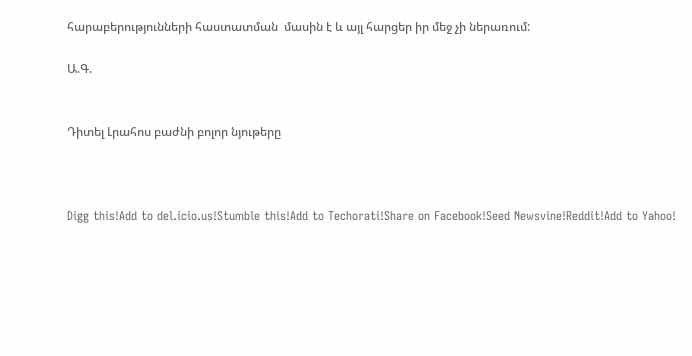հարաբերությունների հաստատման  մասին է և այլ հարցեր իր մեջ չի ներառում:

Ա.Գ.


Դիտել Լրահոս բաժնի բոլոր նյութերը



Digg this!Add to del.icio.us!Stumble this!Add to Techorati!Share on Facebook!Seed Newsvine!Reddit!Add to Yahoo!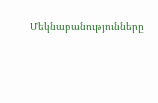Մեկնաբանությունները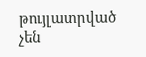թույլատրված չեն